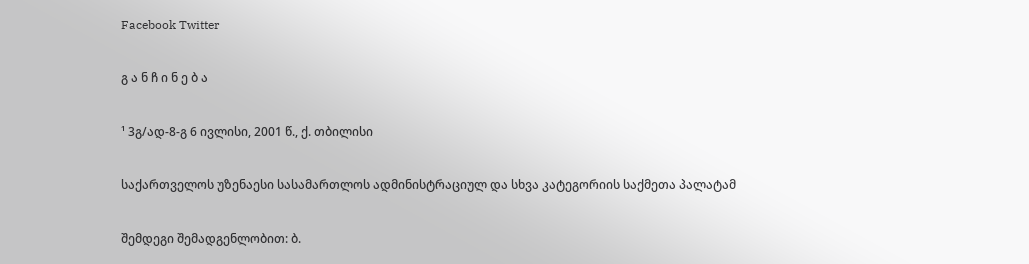Facebook Twitter

გ ა ნ ჩ ი ნ ე ბ ა

¹ 3გ/ად-8-გ 6 ივლისი, 2001 წ., ქ. თბილისი

საქართველოს უზენაესი სასამართლოს ადმინისტრაციულ და სხვა კატეგორიის საქმეთა პალატამ

შემდეგი შემადგენლობით: ბ.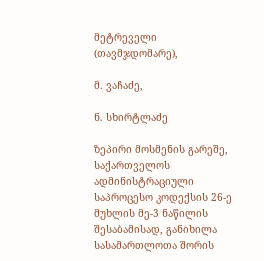მეტრეველი (თავმჯდომარე),

მ. ვაჩაძე,

ნ. სხირტლაძე

ზეპირი მოსმენის გარეშე, საქართველოს ადმინისტრაციული საპროცესო კოდექსის 26-ე მუხლის მე-3 ნაწილის შესაბამისად, განიხილა სასამართლოთა შორის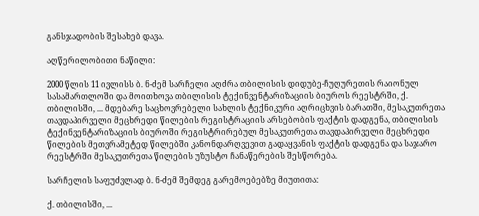განსჯადობის შესახებ დავა.

აღწერილობითი ნაწილი:

2000 წლის 11 ივლისს ბ. ნ-ძემ სარჩელი აღძრა თბილისის დიდუბე-ჩუღურეთის რაიონულ სასამართლოში და მოითხოვა თბილისის ტექინვენტარიზაციის ბიუროს რეესტრში, ქ. თბილისში, ... მდებარე საცხოვრებელი სახლის ტექნიკური აღრიცხვის ბარათში, მესაკუთრეთა თავდაპირველი მეცხრედი წილების რეგისტრაციის არსებობის ფაქტის დადგენა, თბილისის ტექინვენტარიზაციის ბიუროში რეგისტრირებულ მესაკუთრეთა თავდაპირველი მეცხრედი წილების მეთვრამეტედ წილებში კანონდარღვევით გადაყვანის ფაქტის დადგენა და საჯარო რეესტრში მესაკუთრეთა წილების უზუსტო ჩანაწერების შესწორება.

სარჩელის საფუძვლად ბ. ნ-ძემ შემდეგ გარემოებებზე მიუთითა:

ქ. თბილისში, ...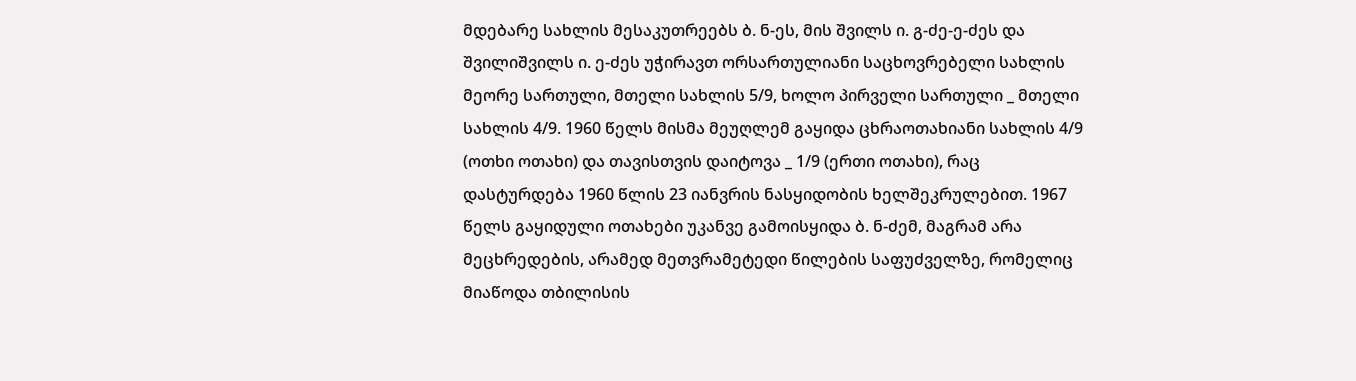მდებარე სახლის მესაკუთრეებს ბ. ნ-ეს, მის შვილს ი. გ-ძე-ე-ძეს და შვილიშვილს ი. ე-ძეს უჭირავთ ორსართულიანი საცხოვრებელი სახლის მეორე სართული, მთელი სახლის 5/9, ხოლო პირველი სართული _ მთელი სახლის 4/9. 1960 წელს მისმა მეუღლემ გაყიდა ცხრაოთახიანი სახლის 4/9 (ოთხი ოთახი) და თავისთვის დაიტოვა _ 1/9 (ერთი ოთახი), რაც დასტურდება 1960 წლის 23 იანვრის ნასყიდობის ხელშეკრულებით. 1967 წელს გაყიდული ოთახები უკანვე გამოისყიდა ბ. ნ-ძემ, მაგრამ არა მეცხრედების, არამედ მეთვრამეტედი წილების საფუძველზე, რომელიც მიაწოდა თბილისის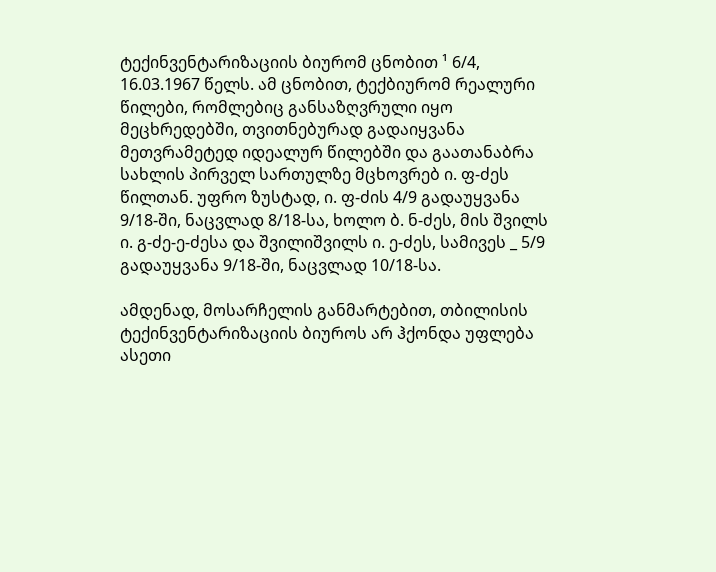ტექინვენტარიზაციის ბიურომ ცნობით ¹ 6/4, 16.03.1967 წელს. ამ ცნობით, ტექბიურომ რეალური წილები, რომლებიც განსაზღვრული იყო მეცხრედებში, თვითნებურად გადაიყვანა მეთვრამეტედ იდეალურ წილებში და გაათანაბრა სახლის პირველ სართულზე მცხოვრებ ი. ფ-ძეს წილთან. უფრო ზუსტად, ი. ფ-ძის 4/9 გადაუყვანა 9/18-ში, ნაცვლად 8/18-სა, ხოლო ბ. ნ-ძეს, მის შვილს ი. გ-ძე-ე-ძესა და შვილიშვილს ი. ე-ძეს, სამივეს _ 5/9 გადაუყვანა 9/18-ში, ნაცვლად 10/18-სა.

ამდენად, მოსარჩელის განმარტებით, თბილისის ტექინვენტარიზაციის ბიუროს არ ჰქონდა უფლება ასეთი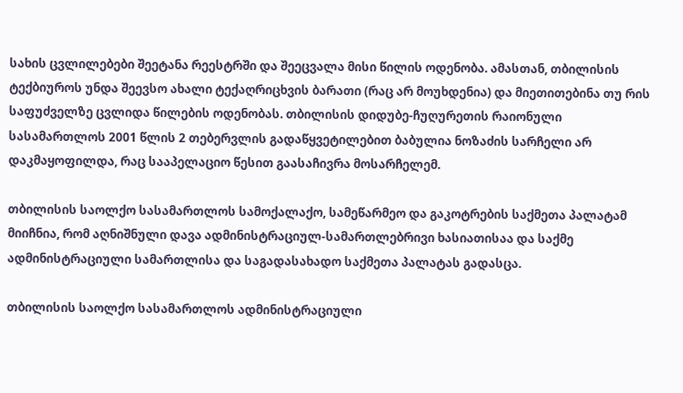სახის ცვლილებები შეეტანა რეესტრში და შეეცვალა მისი წილის ოდენობა. ამასთან, თბილისის ტექბიუროს უნდა შეევსო ახალი ტექაღრიცხვის ბარათი (რაც არ მოუხდენია) და მიეთითებინა თუ რის საფუძველზე ცვლიდა წილების ოდენობას. თბილისის დიდუბე-ჩუღურეთის რაიონული სასამართლოს 2001 წლის 2 თებერვლის გადაწყვეტილებით ბაბულია ნოზაძის სარჩელი არ დაკმაყოფილდა, რაც სააპელაციო წესით გაასაჩივრა მოსარჩელემ.

თბილისის საოლქო სასამართლოს სამოქალაქო, სამეწარმეო და გაკოტრების საქმეთა პალატამ მიიჩნია, რომ აღნიშნული დავა ადმინისტრაციულ-სამართლებრივი ხასიათისაა და საქმე ადმინისტრაციული სამართლისა და საგადასახადო საქმეთა პალატას გადასცა.

თბილისის საოლქო სასამართლოს ადმინისტრაციული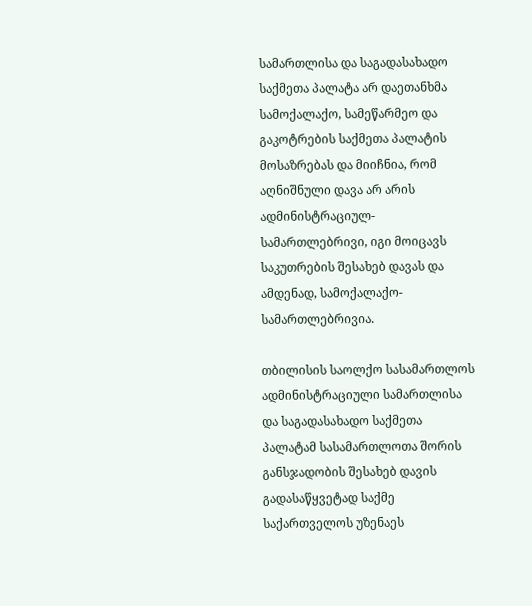სამართლისა და საგადასახადო საქმეთა პალატა არ დაეთანხმა სამოქალაქო, სამეწარმეო და გაკოტრების საქმეთა პალატის მოსაზრებას და მიიჩნია, რომ აღნიშნული დავა არ არის ადმინისტრაციულ-სამართლებრივი, იგი მოიცავს საკუთრების შესახებ დავას და ამდენად, სამოქალაქო-სამართლებრივია.

თბილისის საოლქო სასამართლოს ადმინისტრაციული სამართლისა და საგადასახადო საქმეთა პალატამ სასამართლოთა შორის განსჯადობის შესახებ დავის გადასაწყვეტად საქმე საქართველოს უზენაეს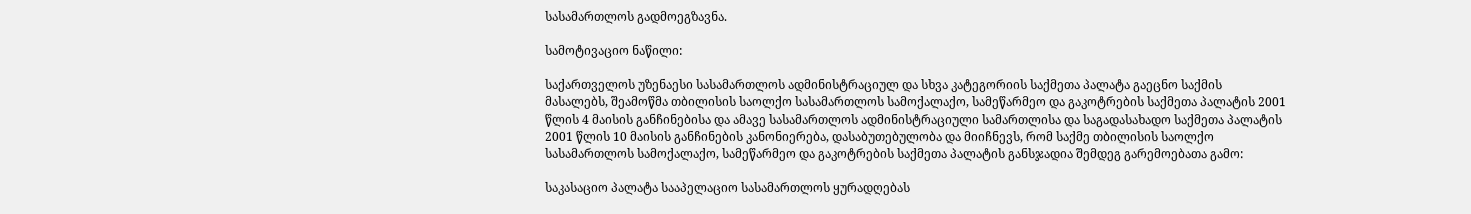სასამართლოს გადმოეგზავნა.

სამოტივაციო ნაწილი:

საქართველოს უზენაესი სასამართლოს ადმინისტრაციულ და სხვა კატეგორიის საქმეთა პალატა გაეცნო საქმის მასალებს, შეამოწმა თბილისის საოლქო სასამართლოს სამოქალაქო, სამეწარმეო და გაკოტრების საქმეთა პალატის 2001 წლის 4 მაისის განჩინებისა და ამავე სასამართლოს ადმინისტრაციული სამართლისა და საგადასახადო საქმეთა პალატის 2001 წლის 10 მაისის განჩინების კანონიერება, დასაბუთებულობა და მიიჩნევს, რომ საქმე თბილისის საოლქო სასამართლოს სამოქალაქო, სამეწარმეო და გაკოტრების საქმეთა პალატის განსჯადია შემდეგ გარემოებათა გამო:

საკასაციო პალატა სააპელაციო სასამართლოს ყურადღებას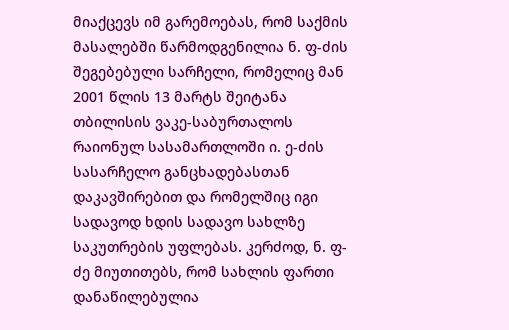მიაქცევს იმ გარემოებას, რომ საქმის მასალებში წარმოდგენილია ნ. ფ-ძის შეგებებული სარჩელი, რომელიც მან 2001 წლის 13 მარტს შეიტანა თბილისის ვაკე-საბურთალოს რაიონულ სასამართლოში ი. ე-ძის სასარჩელო განცხადებასთან დაკავშირებით და რომელშიც იგი სადავოდ ხდის სადავო სახლზე საკუთრების უფლებას. კერძოდ, ნ. ფ-ძე მიუთითებს, რომ სახლის ფართი დანაწილებულია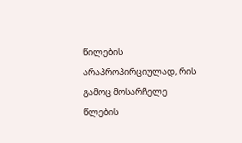წილების არაპროპირციულად, რის გამოც მოსარჩელე წლების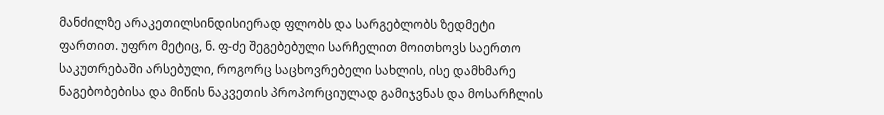მანძილზე არაკეთილსინდისიერად ფლობს და სარგებლობს ზედმეტი ფართით. უფრო მეტიც, ნ. ფ-ძე შეგებებული სარჩელით მოითხოვს საერთო საკუთრებაში არსებული, როგორც საცხოვრებელი სახლის, ისე დამხმარე ნაგებობებისა და მიწის ნაკვეთის პროპორციულად გამიჯვნას და მოსარჩლის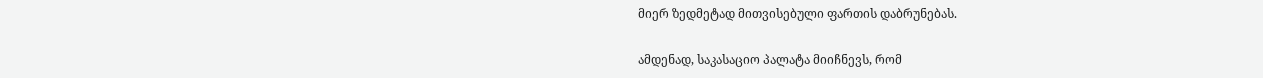მიერ ზედმეტად მითვისებული ფართის დაბრუნებას.

ამდენად, საკასაციო პალატა მიიჩნევს, რომ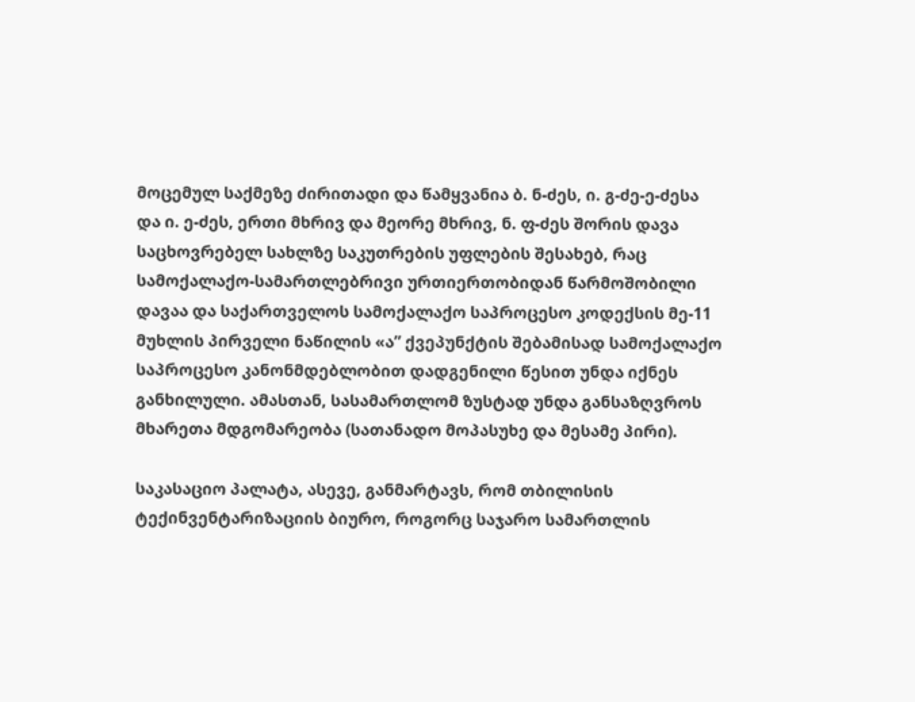მოცემულ საქმეზე ძირითადი და წამყვანია ბ. ნ-ძეს, ი. გ-ძე-ე-ძესა და ი. ე-ძეს, ერთი მხრივ და მეორე მხრივ, ნ. ფ-ძეს შორის დავა საცხოვრებელ სახლზე საკუთრების უფლების შესახებ, რაც სამოქალაქო-სამართლებრივი ურთიერთობიდან წარმოშობილი დავაა და საქართველოს სამოქალაქო საპროცესო კოდექსის მე-11 მუხლის პირველი ნაწილის «ა” ქვეპუნქტის შებამისად სამოქალაქო საპროცესო კანონმდებლობით დადგენილი წესით უნდა იქნეს განხილული. ამასთან, სასამართლომ ზუსტად უნდა განსაზღვროს მხარეთა მდგომარეობა (სათანადო მოპასუხე და მესამე პირი).

საკასაციო პალატა, ასევე, განმარტავს, რომ თბილისის ტექინვენტარიზაციის ბიურო, როგორც საჯარო სამართლის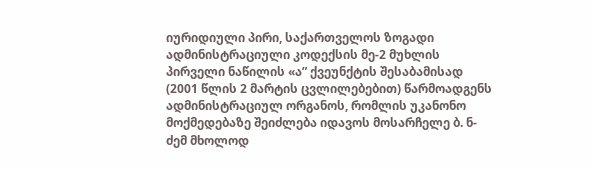იურიდიული პირი, საქართველოს ზოგადი ადმინისტრაციული კოდექსის მე-2 მუხლის პირველი ნაწილის «ა” ქვეუნქტის შესაბამისად (2001 წლის 2 მარტის ცვლილებებით) წარმოადგენს ადმინისტრაციულ ორგანოს, რომლის უკანონო მოქმედებაზე შეიძლება იდავოს მოსარჩელე ბ. ნ-ძემ მხოლოდ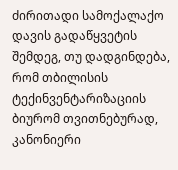ძირითადი სამოქალაქო დავის გადაწყვეტის შემდეგ, თუ დადგინდება, რომ თბილისის ტექინვენტარიზაციის ბიურომ თვითნებურად, კანონიერი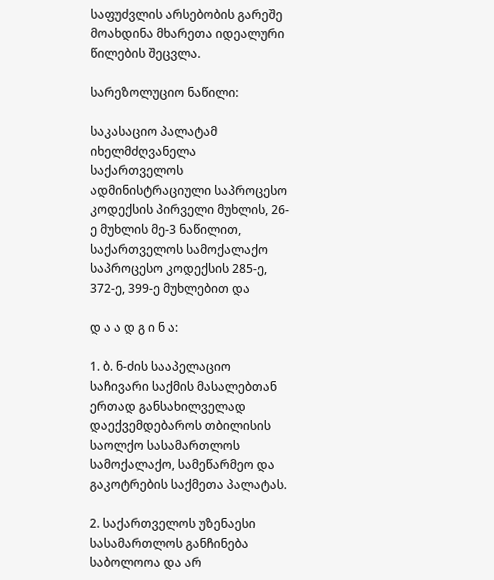საფუძვლის არსებობის გარეშე მოახდინა მხარეთა იდეალური წილების შეცვლა.

სარეზოლუციო ნაწილი:

საკასაციო პალატამ იხელმძღვანელა საქართველოს ადმინისტრაციული საპროცესო კოდექსის პირველი მუხლის, 26-ე მუხლის მე-3 ნაწილით, საქართველოს სამოქალაქო საპროცესო კოდექსის 285-ე, 372-ე, 399-ე მუხლებით და

დ ა ა დ გ ი ნ ა:

1. ბ. ნ-ძის სააპელაციო საჩივარი საქმის მასალებთან ერთად განსახილველად დაექვემდებაროს თბილისის საოლქო სასამართლოს სამოქალაქო, სამეწარმეო და გაკოტრების საქმეთა პალატას.

2. საქართველოს უზენაესი სასამართლოს განჩინება საბოლოოა და არ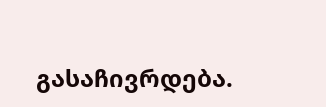გასაჩივრდება.